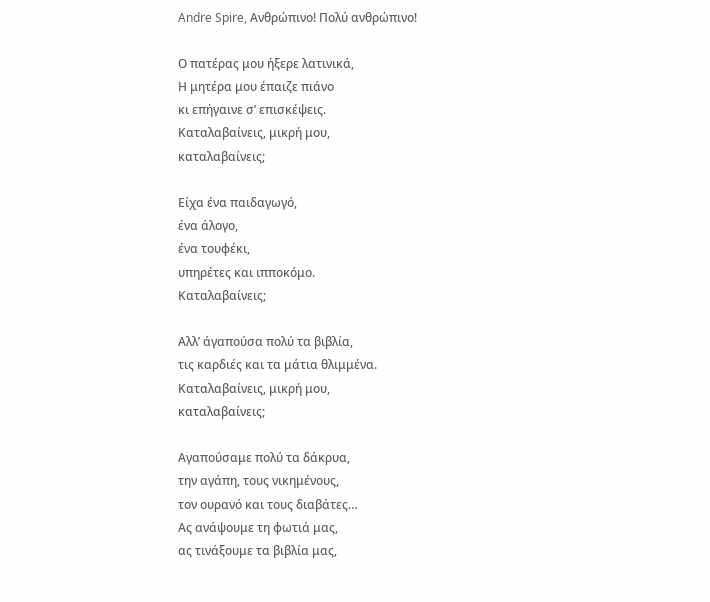Andre Spire, Ανθρώπινο! Πολύ ανθρώπινο!

Ο πατέρας μου ήξερε λατινικά,
Η μητέρα μου έπαιζε πιάνο
κι επήγαινε σ’ επισκέψεις.
Καταλαβαίνεις, μικρή μου,
καταλαβαίνεις;

Είχα ένα παιδαγωγό,
ένα άλογο,
ένα τουφέκι,
υπηρέτες και ιπποκόμο.
Καταλαβαίνεις;

Αλλ’ άγαπούσα πολύ τα βιβλία,
τις καρδιές και τα μάτια θλιμμένα.
Καταλαβαίνεις, μικρή μου,
καταλαβαίνεις;

Αγαπούσαμε πολύ τα δάκρυα,
την αγάπη, τους νικημένους,
τον ουρανό και τους διαβάτες…
Ας ανάψουμε τη φωτιά μας,
ας τινάξουμε τα βιβλία μας,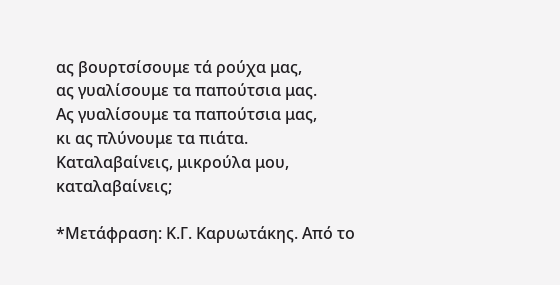ας βουρτσίσουμε τά ρούχα μας,
ας γυαλίσουμε τα παπούτσια μας.
Ας γυαλίσουμε τα παπούτσια μας,
κι ας πλύνουμε τα πιάτα.
Καταλαβαίνεις, μικρούλα μου,
καταλαβαίνεις;

*Μετάφραση: Κ.Γ. Καρυωτάκης. Από το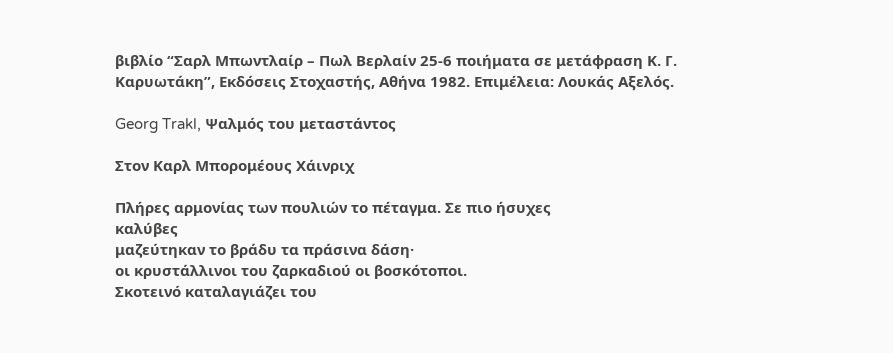βιβλίο “Σαρλ Μπωντλαίρ – Πωλ Βερλαίν 25-6 ποιήματα σε μετάφραση Κ. Γ. Καρυωτάκη”, Εκδόσεις Στοχαστής, Αθήνα 1982. Επιμέλεια: Λουκάς Αξελός.

Georg Trakl, Ψαλμός του μεταστάντος

Στον Καρλ Μπορομέους Χάινριχ

Πλήρες αρμονίας των πουλιών το πέταγμα. Σε πιο ήσυχες
καλύβες
μαζεύτηκαν το βράδυ τα πράσινα δάση·
οι κρυστάλλινοι του ζαρκαδιού οι βοσκότοποι.
Σκοτεινό καταλαγιάζει του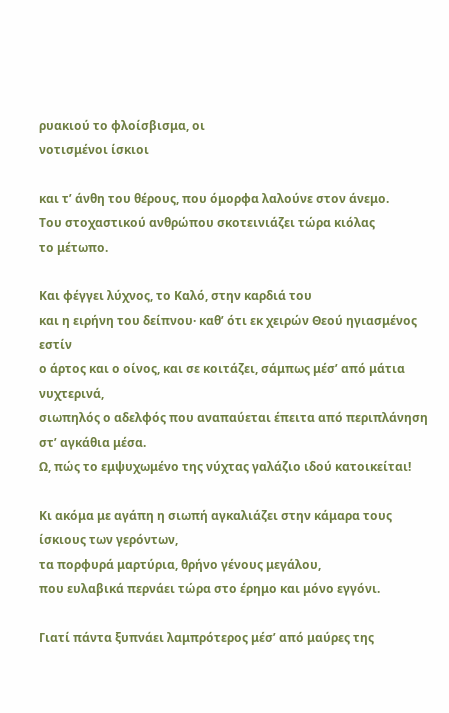ρυακιού το φλοίσβισμα, οι
νοτισμένοι ίσκιοι

και τ’ άνθη του θέρους, που όμορφα λαλούνε στον άνεμο.
Του στοχαστικού ανθρώπου σκοτεινιάζει τώρα κιόλας
το μέτωπο.

Και φέγγει λύχνος, το Καλό, στην καρδιά του
και η ειρήνη του δείπνου· καθ’ ότι εκ χειρών Θεού ηγιασμένος
εστίν
ο άρτος και ο οίνος, και σε κοιτάζει, σάμπως μέσ’ από μάτια
νυχτερινά,
σιωπηλός ο αδελφός που αναπαύεται έπειτα από περιπλάνηση
στ’ αγκάθια μέσα.
Ω, πώς το εμψυχωμένο της νύχτας γαλάζιο ιδού κατοικείται!

Κι ακόμα με αγάπη η σιωπή αγκαλιάζει στην κάμαρα τους
ίσκιους των γερόντων,
τα πορφυρά μαρτύρια, θρήνο γένους μεγάλου,
που ευλαβικά περνάει τώρα στο έρημο και μόνο εγγόνι.

Γιατί πάντα ξυπνάει λαμπρότερος μέσ’ από μαύρες της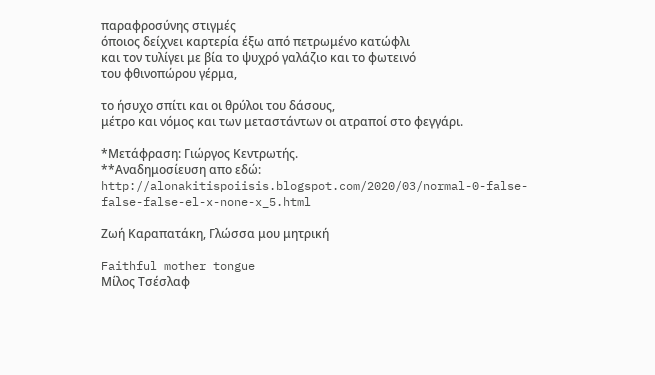παραφροσύνης στιγμές
όποιος δείχνει καρτερία έξω από πετρωμένο κατώφλι
και τον τυλίγει με βία το ψυχρό γαλάζιο και το φωτεινό
του φθινοπώρου γέρμα,

το ήσυχο σπίτι και οι θρύλοι του δάσους,
μέτρο και νόμος και των μεταστάντων οι ατραποί στο φεγγάρι.

*Μετάφραση: Γιώργος Κεντρωτής.
**Αναδημοσίευση απο εδώ: http://alonakitispoiisis.blogspot.com/2020/03/normal-0-false-false-false-el-x-none-x_5.html

Ζωή Καραπατάκη, Γλώσσα μου μητρική

Faithful mother tongue
Μίλος Τσέσλαφ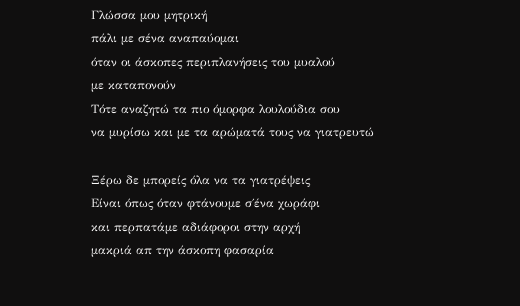Γλώσσα μου μητρική
πάλι με σένα αναπαύομαι
όταν οι άσκοπες περιπλανήσεις του μυαλού
με καταπονούν
Τότε αναζητώ τα πιο όμορφα λουλούδια σου
να μυρίσω και με τα αρώματά τους να γιατρευτώ

Ξέρω δε μπορείς όλα να τα γιατρέψεις
Είναι όπως όταν φτάνουμε σ΄ένα χωράφι
και περπατάμε αδιάφοροι στην αρχή
μακριά απ την άσκοπη φασαρία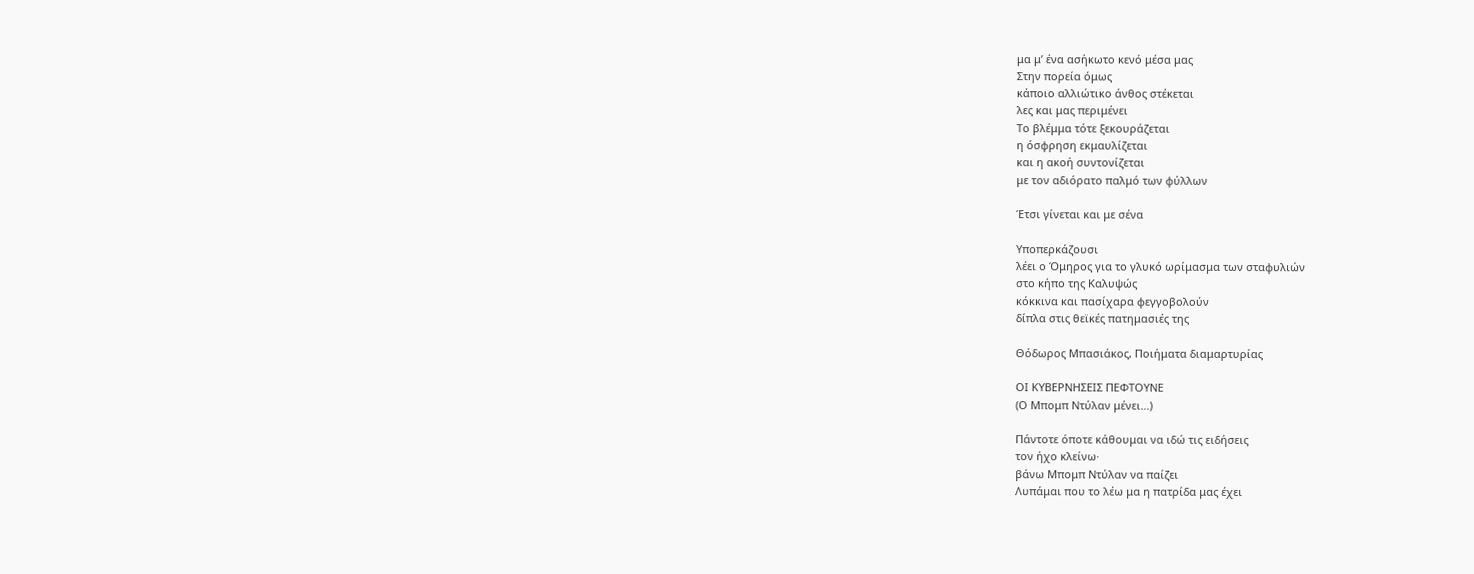μα μ’ ένα ασήκωτο κενό μέσα μας
Στην πορεία όμως
κάποιο αλλιώτικο άνθος στέκεται
λες και μας περιμένει
Το βλέμμα τότε ξεκουράζεται
η όσφρηση εκμαυλίζεται
και η ακοή συντονίζεται
με τον αδιόρατο παλμό των φύλλων

Έτσι γίνεται και με σένα

Υποπερκάζουσι
λέει ο Όμηρος για το γλυκό ωρίμασμα των σταφυλιών
στο κήπο της Καλυψώς
κόκκινα και πασίχαρα φεγγοβολούν
δίπλα στις θεϊκές πατημασιές της

Θόδωρος Μπασιάκος, Ποιήματα διαμαρτυρίας

ΟΙ ΚΥΒΕΡΝΗΣΕΙΣ ΠΕΦΤΟΥΝΕ
(Ο Μπομπ Ντύλαν μένει…)

Πάντοτε όποτε κάθουμαι να ιδώ τις ειδήσεις
τον ήχο κλείνω·
βάνω Μπομπ Ντύλαν να παίζει
Λυπάμαι που το λέω μα η πατρίδα μας έχει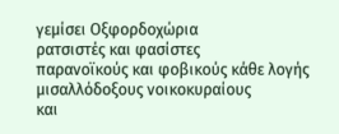γεμίσει Οξφορδοχώρια
ρατσιστές και φασίστες
παρανοϊκούς και φοβικούς κάθε λογής
μισαλλόδοξους νοικοκυραίους
και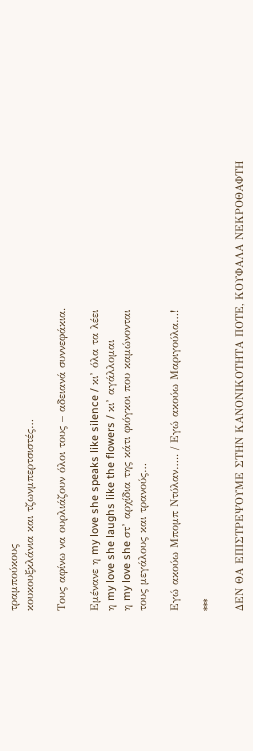τραμπούκους
κουκουξκλάνια και τζωνμπερτσιστές…

Τους αφίνω να ουρλιάζουν όλοι τους – αδειανά συννεφάκια.

Εμένανε η my love she speaks like silence / κι’ όλα τα λέει
η my love she laughs like the flowers / κι’ αγάλλομαι
η my love she στ’ αρχίδια της κάτι φιόγκοι που καμώνονται
τους μεγάλους και τρανούς…

Εγώ ακούω Μπομπ Ντύλαν….. / Εγώ ακούω Μαριγούλα…!

***

ΔΕΝ ΘΑ ΕΠΙΣΤΡΕΨΟΥΜΕ ΣΤΗΝ ΚΑΝΟΝΙΚΟΤΗΤΑ ΠΟΤΕ, ΚΟΥΦΑΛΑ ΝΕΚΡΟΘΑΦΤΗ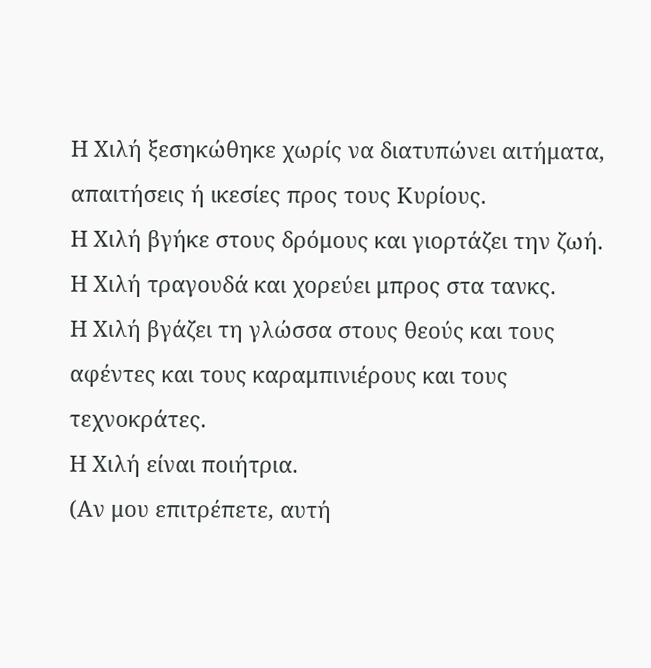Η Χιλή ξεσηκώθηκε χωρίς να διατυπώνει αιτήματα, απαιτήσεις ή ικεσίες προς τους Κυρίους.
Η Χιλή βγήκε στους δρόμους και γιορτάζει την ζωή.
Η Χιλή τραγουδά και χορεύει μπρος στα τανκς.
Η Χιλή βγάζει τη γλώσσα στους θεούς και τους αφέντες και τους καραμπινιέρους και τους τεχνοκράτες.
Η Χιλή είναι ποιήτρια.
(Αν μου επιτρέπετε, αυτή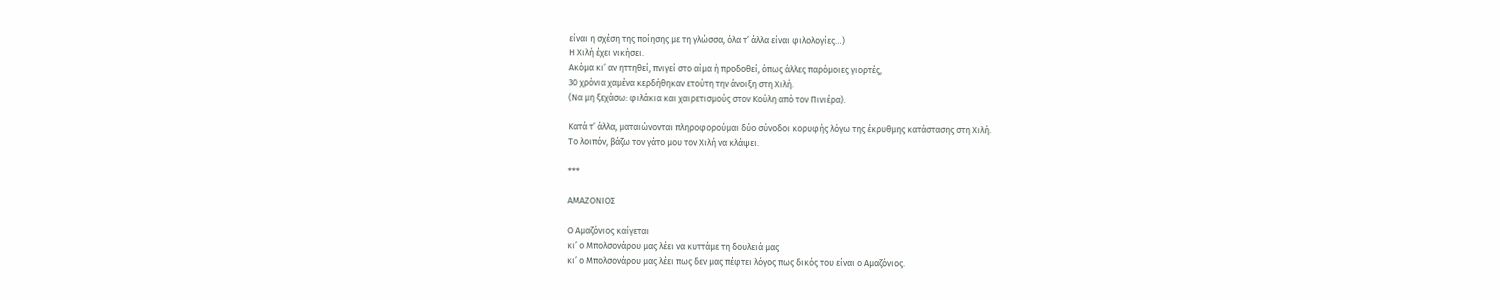είναι η σχέση της ποίησης με τη γλώσσα, όλα τ’ άλλα είναι φιλολογίες…)
Η Χιλή έχει νικήσει.
Ακόμα κι’ αν ηττηθεί, πνιγεί στο αίμα ή προδοθεί, όπως άλλες παρόμοιες γιορτές,
30 χρόνια χαμένα κερδήθηκαν ετούτη την άνοιξη στη Χιλή.
(Να μη ξεχάσω: φιλάκια και χαιρετισμούς στον Κούλη από τον Πινιέρα).

Κατά τ’ άλλα, ματαιώνονται πληροφορούμαι δύο σύνοδοι κορυφής λόγω της έκρυθμης κατάστασης στη Χιλή.
Το λοιπόν, βάζω τον γάτο μου τον Χιλή να κλάψει.

***

ΑΜΑΖΟΝΙΟΣ

Ο Αμαζόνιος καίγεται
κι’ ο Μπολσονάρου μας λέει να κυττάμε τη δουλειά μας
κι’ ο Μπολσονάρου μας λέει πως δεν μας πέφτει λόγος πως δικός του είναι ο Αμαζόνιος.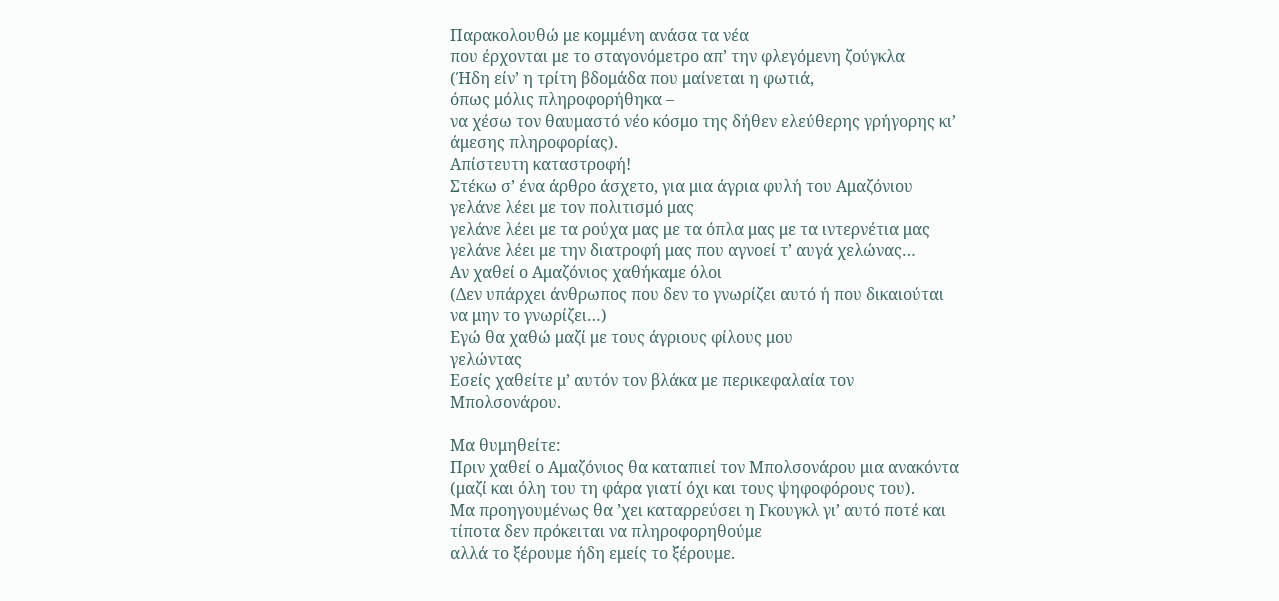Παρακολουθώ με κομμένη ανάσα τα νέα
που έρχονται με το σταγονόμετρο απ’ την φλεγόμενη ζούγκλα
(Ήδη είν’ η τρίτη βδομάδα που μαίνεται η φωτιά,
όπως μόλις πληροφορήθηκα –
να χέσω τον θαυμαστό νέο κόσμο της δήθεν ελεύθερης γρήγορης κι’ άμεσης πληροφορίας).
Απίστευτη καταστροφή!
Στέκω σ’ ένα άρθρο άσχετο, για μια άγρια φυλή του Αμαζόνιου
γελάνε λέει με τον πολιτισμό μας
γελάνε λέει με τα ρούχα μας με τα όπλα μας με τα ιντερνέτια μας
γελάνε λέει με την διατροφή μας που αγνοεί τ’ αυγά χελώνας…
Αν χαθεί ο Αμαζόνιος χαθήκαμε όλοι
(Δεν υπάρχει άνθρωπος που δεν το γνωρίζει αυτό ή που δικαιούται
να μην το γνωρίζει…)
Εγώ θα χαθώ μαζί με τους άγριους φίλους μου
γελώντας
Εσείς χαθείτε μ’ αυτόν τον βλάκα με περικεφαλαία τον Μπολσονάρου.

Μα θυμηθείτε:
Πριν χαθεί ο Αμαζόνιος θα καταπιεί τον Μπολσονάρου μια ανακόντα
(μαζί και όλη του τη φάρα γιατί όχι και τους ψηφοφόρους του).
Μα προηγουμένως θα ’χει καταρρεύσει η Γκουγκλ γι’ αυτό ποτέ και τίποτα δεν πρόκειται να πληροφορηθούμε
αλλά το ξέρουμε ήδη εμείς το ξέρουμε.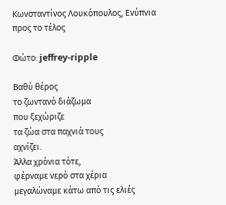Κωνσταντίνος Λουκόπουλος, Ενύπνια προς το τέλος

Φώτο: jeffrey-ripple

Βαθύ θέρος
το ζωντανό διάζωμα
που ξεχώριζε
τα ζώα στα παχνιά τους
αχνίζει.
Άλλα χρόνια τότε,
φέρναμε νερό στα χέρια
μεγαλώναμε κάτω από τις ελιές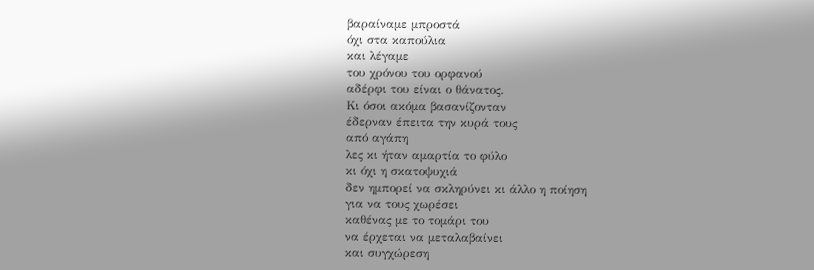βαραίναμε μπροστά
όχι στα καπούλια
και λέγαμε
του χρόνου του ορφανού
αδέρφι του είναι ο θάνατος.
Κι όσοι ακόμα βασανίζονταν
έδερναν έπειτα την κυρά τους
από αγάπη
λες κι ήταν αμαρτία το φύλο
κι όχι η σκατοψυχιά
δεν ημπορεί να σκληρύνει κι άλλο η ποίηση
για να τους χωρέσει
καθένας με το τομάρι του
να έρχεται να μεταλαβαίνει
και συγχώρεση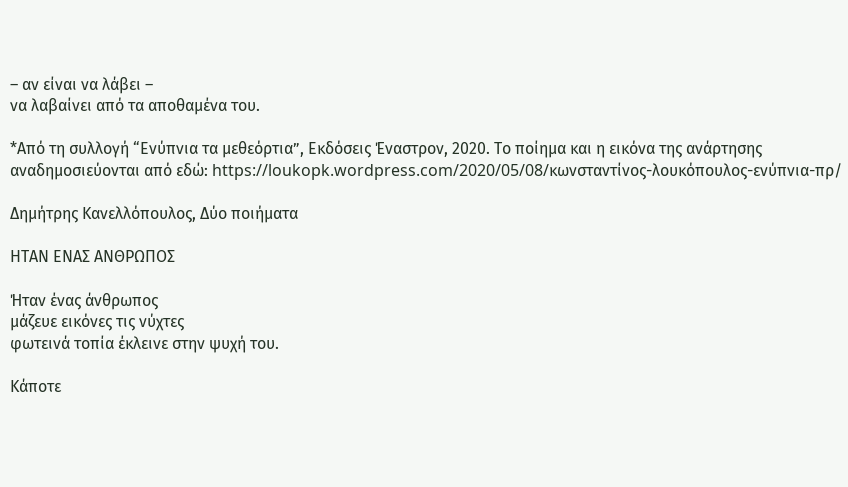– αν είναι να λάβει –
να λαβαίνει από τα αποθαμένα του.

*Από τη συλλογή “Ενύπνια τα μεθεόρτια”, Εκδόσεις Έναστρον, 2020. Το ποίημα και η εικόνα της ανάρτησης αναδημοσιεύονται από εδώ: https://loukopk.wordpress.com/2020/05/08/κωνσταντίνος-λουκόπουλος-ενύπνια-πρ/

Δημήτρης Κανελλόπουλος, Δύο ποιήματα

ΗΤΑΝ ΕΝΑΣ ΑΝΘΡΩΠΟΣ

Ήταν ένας άνθρωπος
μάζευε εικόνες τις νύχτες
φωτεινά τοπία έκλεινε στην ψυχή του.

Κάποτε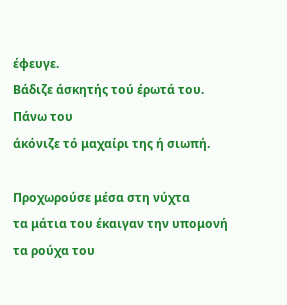έφευγε.
Βάδιζε άσκητής τού έρωτά του.
Πάνω του
άκόνιζε τό μαχαίρι της ή σιωπή.

Προχωρούσε μέσα στη νύχτα
τα μάτια του έκαιγαν την υπομονή
τα ρούχα του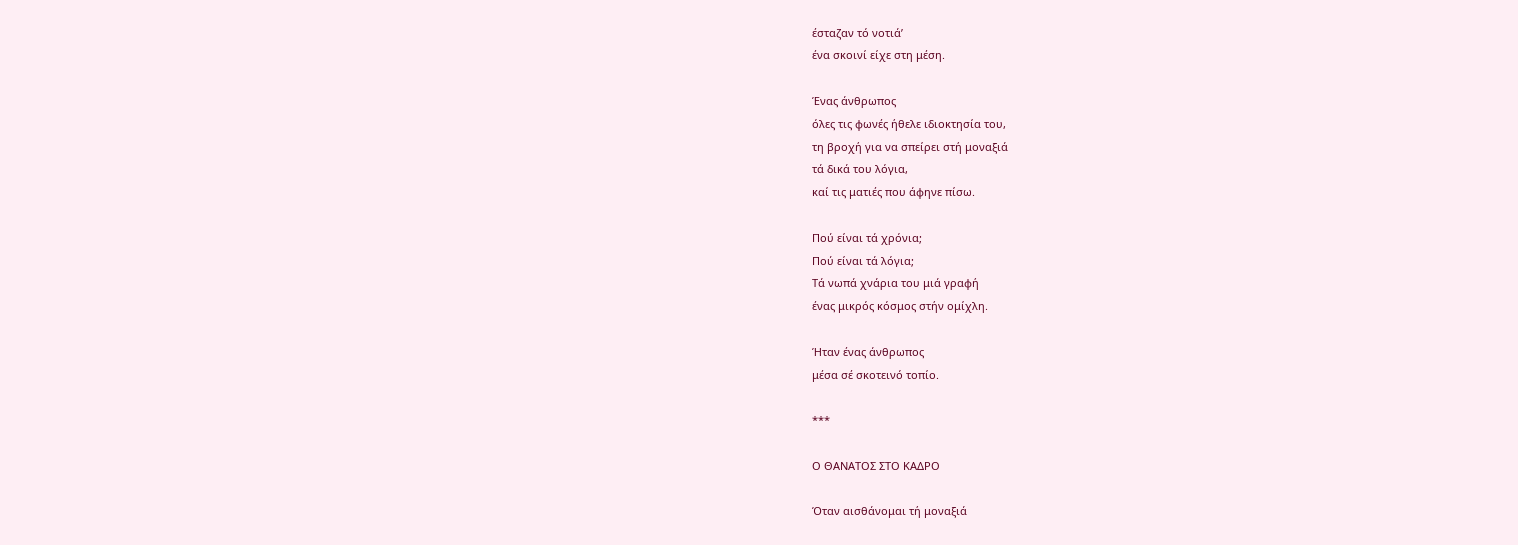έσταζαν τό νοτιά’
ένα σκοινί είχε στη μέση.

Ένας άνθρωπος
όλες τις φωνές ήθελε ιδιοκτησία του,
τη βροχή για να σπείρει στή μοναξιά
τά δικά του λόγια,
καί τις ματιές που άφηνε πίσω.

Πού είναι τά χρόνια;
Πού είναι τά λόγια;
Τά νωπά χνάρια του μιά γραφή
ένας μικρός κόσμος στήν ομίχλη.

Ήταν ένας άνθρωπος
μέσα σέ σκοτεινό τοπίο.

***

Ο ΘΑΝΑΤΟΣ ΣΤΟ ΚΑΔΡΟ

Όταν αισθάνομαι τή μοναξιά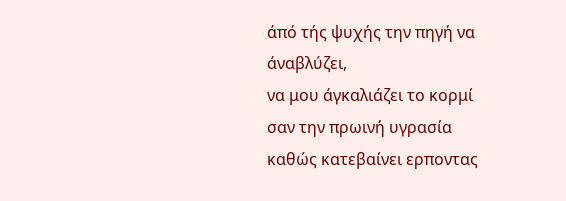άπό τής ψυχής την πηγή να άναβλύζει,
να μου άγκαλιάζει το κορμί
σαν την πρωινή υγρασία
καθώς κατεβαίνει ερποντας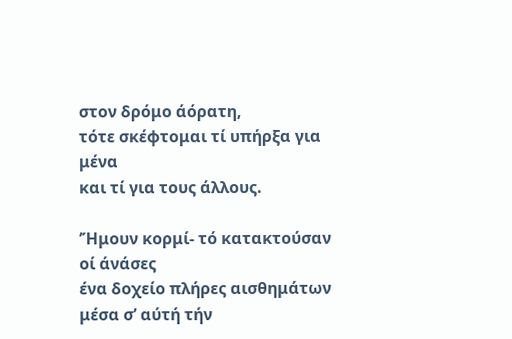στον δρόμο άόρατη,
τότε σκέφτομαι τί υπήρξα για μένα
και τί για τους άλλους.

’Ήμουν κορμί- τό κατακτούσαν οί άνάσες
ένα δοχείο πλήρες αισθημάτων
μέσα σ’ αύτή τήν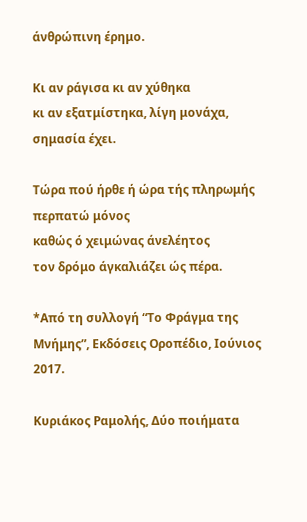άνθρώπινη έρημο.

Κι αν ράγισα κι αν χύθηκα
κι αν εξατμίστηκα, λίγη μονάχα,
σημασία έχει.

Τώρα πού ήρθε ή ώρα τής πληρωμής
περπατώ μόνος
καθώς ό χειμώνας άνελέητος
τον δρόμο άγκαλιάζει ώς πέρα.

*Από τη συλλογή “Το Φράγμα της Μνήμης”, Εκδόσεις Οροπέδιο, Ιούνιος 2017.

Κυριάκος Ραμολής, Δύο ποιήματα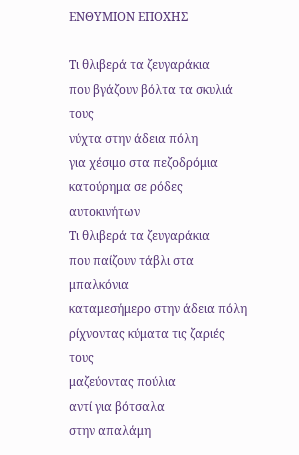ΕΝΘΥΜΙΟΝ ΕΠΟΧΗΣ

Τι θλιβερά τα ζευγαράκια
που βγάζουν βόλτα τα σκυλιά τους
νύχτα στην άδεια πόλη
για χέσιμο στα πεζοδρόμια
κατούρημα σε ρόδες αυτοκινήτων
Τι θλιβερά τα ζευγαράκια
που παίζουν τάβλι στα μπαλκόνια
καταμεσήμερο στην άδεια πόλη
ρίχνοντας κύματα τις ζαριές τους
μαζεύοντας πούλια
αντί για βότσαλα
στην απαλάμη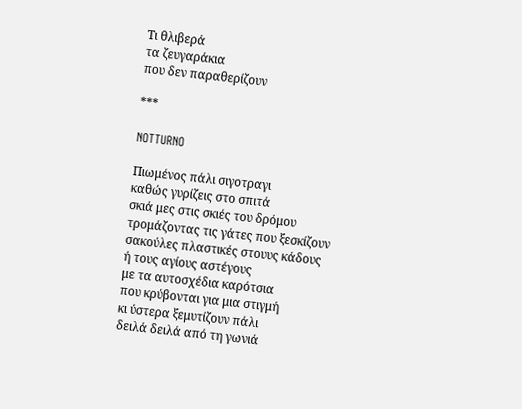Τι θλιβερά
τα ζευγαράκια
που δεν παραθερίζουν

***

NOTTURNO

Πιωμένος πάλι σιγοτραγι
καθώς γυρίζεις στο σπιτά
σκιά μες στις σκιές του δρόμου
τρομάζοντας τις γάτες που ξεσκίζουν
σακούλες πλαστικές στουυς κάδους
ή τους αγίους αστέγους
με τα αυτοσχέδια καρότσια
που κρύβονται για μια στιγμή
κι ύστερα ξεμυτίζουν πάλι
δειλά δειλά από τη γωνιά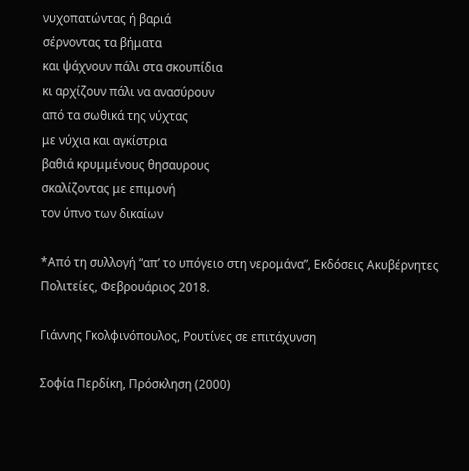νυχοπατώντας ή βαριά
σέρνοντας τα βήματα
και ψάχνουν πάλι στα σκουπίδια
κι αρχίζουν πάλι να ανασύρουν
από τα σωθικά της νύχτας
με νύχια και αγκίστρια
βαθιά κρυμμένους θησαυρους
σκαλίζοντας με επιμονή
τον ύπνο των δικαίων

*Από τη συλλογή “απ’ το υπόγειο στη νερομάνα”, Εκδόσεις Ακυβέρνητες Πολιτείες, Φεβρουάριος 2018.

Γιάννης Γκολφινόπουλος, Ρουτίνες σε επιτάχυνση

Σοφία Περδίκη, Πρόσκληση (2000)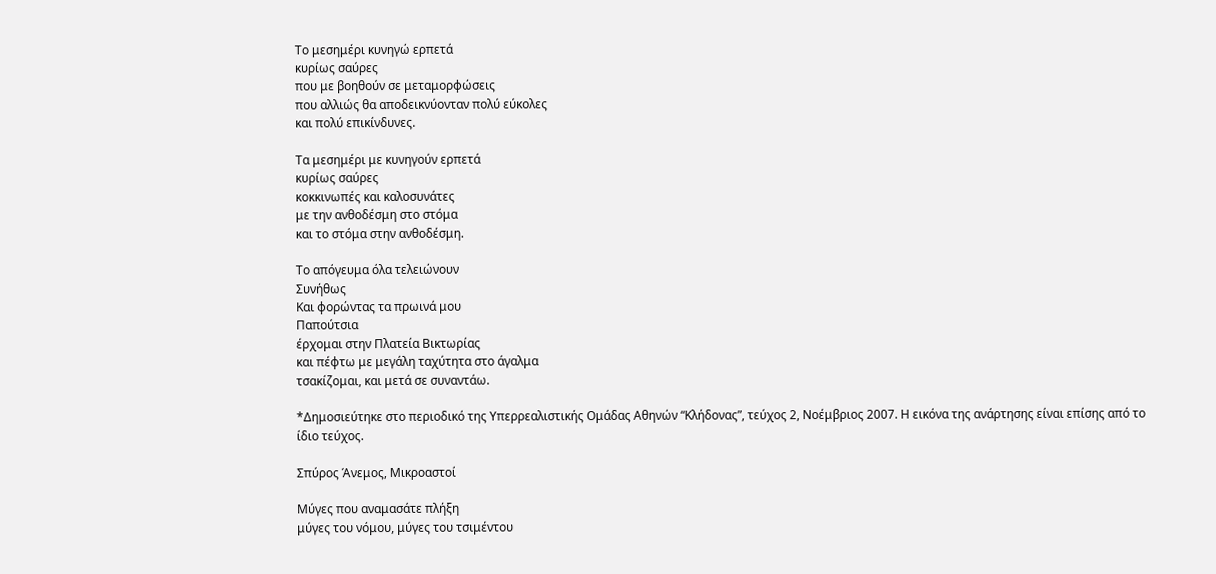Το μεσημέρι κυνηγώ ερπετά
κυρίως σαύρες
που με βοηθούν σε μεταμορφώσεις
που αλλιώς θα αποδεικνύονταν πολύ εύκολες
και πολύ επικίνδυνες.

Τα μεσημέρι με κυνηγούν ερπετά
κυρίως σαύρες
κοκκινωπές και καλοσυνάτες
με την ανθοδέσμη στο στόμα
και το στόμα στην ανθοδέσμη.

Το απόγευμα όλα τελειώνουν
Συνήθως
Και φορώντας τα πρωινά μου
Παπούτσια
έρχομαι στην Πλατεία Βικτωρίας
και πέφτω με μεγάλη ταχύτητα στο άγαλμα
τσακίζομαι, και μετά σε συναντάω.

*Δημοσιεύτηκε στο περιοδικό της Υπερρεαλιστικής Ομάδας Αθηνών “Κλήδονας”, τεύχος 2, Νοέμβριος 2007. Η εικόνα της ανάρτησης είναι επίσης από το ίδιο τεύχος.

Σπύρος Άνεμος, Μικροαστοί

Μύγες που αναμασάτε πλήξη
μύγες του νόμου, μύγες του τσιμέντου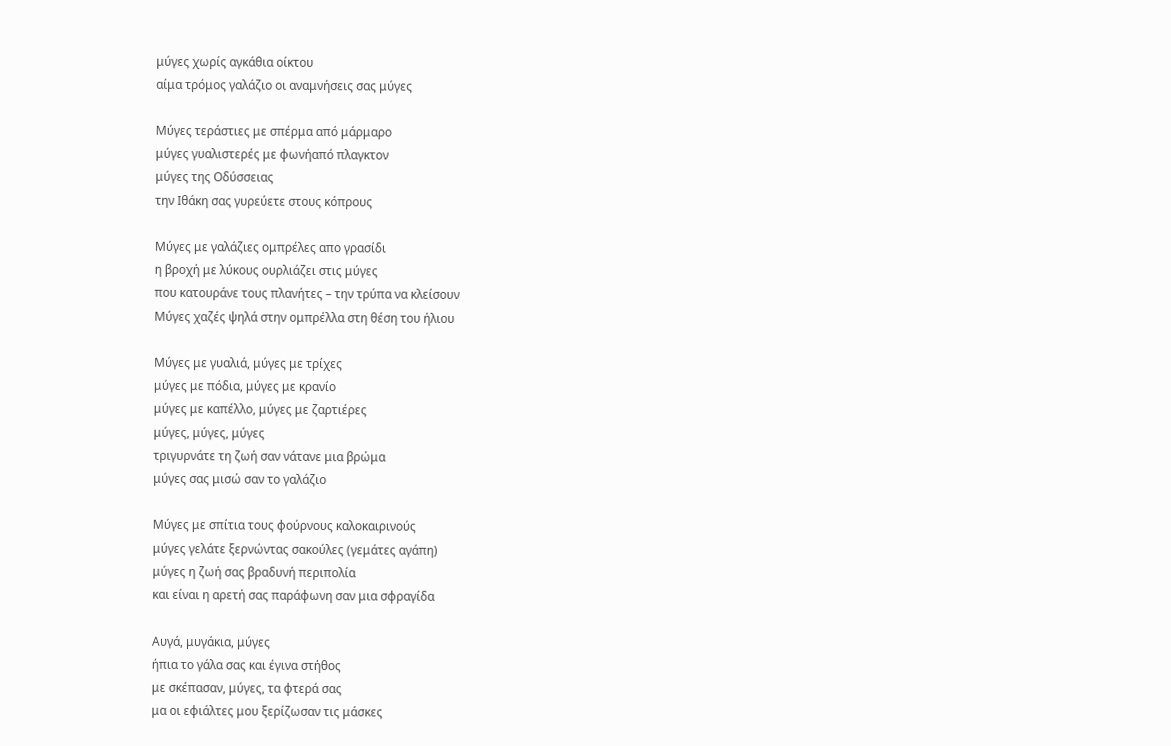μύγες χωρίς αγκάθια οίκτου
αίμα τρόμος γαλάζιο οι αναμνήσεις σας μύγες

Μύγες τεράστιες με σπέρμα από μάρμαρο
μύγες γυαλιστερές με φωνήαπό πλαγκτον
μύγες της Οδύσσειας
την Ιθάκη σας γυρεύετε στους κόπρους

Μύγες με γαλάζιες ομπρέλες απο γρασίδι
η βροχή με λύκους ουρλιάζει στις μύγες
που κατουράνε τους πλανήτες – την τρύπα να κλείσουν
Μύγες χαζές ψηλά στην ομπρέλλα στη θέση του ήλιου

Μύγες με γυαλιά, μύγες με τρίχες
μύγες με πόδια, μύγες με κρανίο
μύγες με καπέλλο, μύγες με ζαρτιέρες
μύγες, μύγες, μύγες
τριγυρνάτε τη ζωή σαν νάτανε μια βρώμα
μύγες σας μισώ σαν το γαλάζιο

Μύγες με σπίτια τους φούρνους καλοκαιρινούς
μύγες γελάτε ξερνώντας σακούλες (γεμάτες αγάπη)
μύγες η ζωή σας βραδυνή περιπολία
και είναι η αρετή σας παράφωνη σαν μια σφραγίδα

Αυγά, μυγάκια, μύγες
ήπια το γάλα σας και έγινα στήθος
με σκέπασαν, μύγες, τα φτερά σας
μα οι εφιάλτες μου ξερίζωσαν τις μάσκες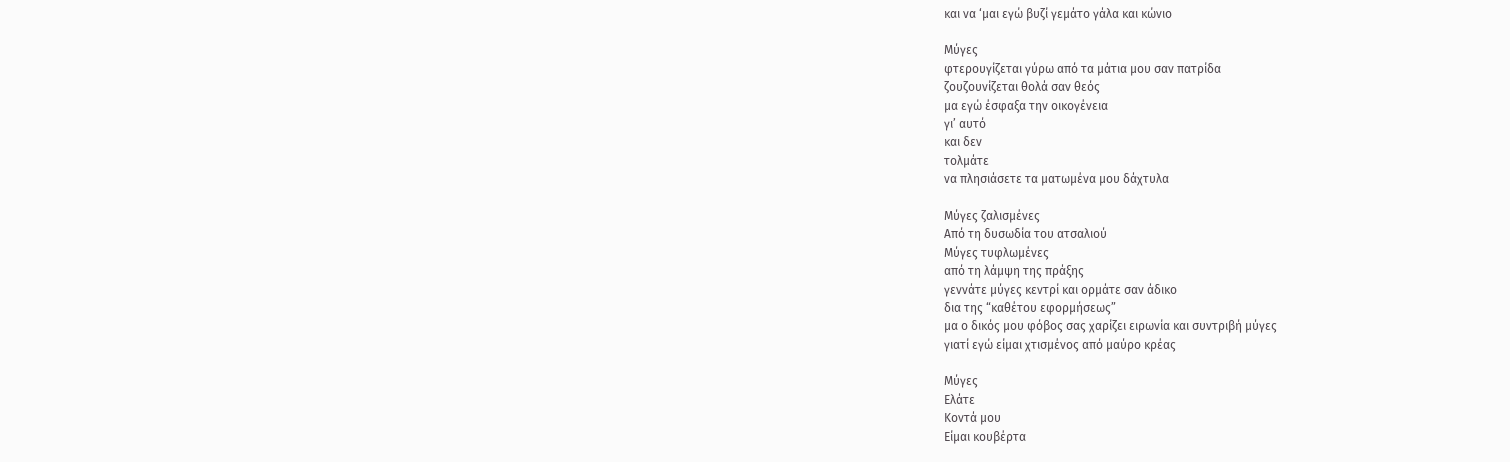και να ‘μαι εγώ βυζί γεμάτο γάλα και κώνιο

Μύγες
φτερουγίζεται γύρω από τα μάτια μου σαν πατρίδα
ζουζουνίζεται θολά σαν θεός
μα εγώ έσφαξα την οικογένεια
γι’ αυτό
και δεν
τολμάτε
να πλησιάσετε τα ματωμένα μου δάχτυλα

Μύγες ζαλισμένες
Από τη δυσωδία του ατσαλιού
Μύγες τυφλωμένες
από τη λάμψη της πράξης
γεννάτε μύγες κεντρί και ορμάτε σαν άδικο
δια της “καθέτου εφορμήσεως”
μα ο δικός μου φόβος σας χαρίζει ειρωνία και συντριβή μύγες
γιατί εγώ είμαι χτισμένος από μαύρο κρέας

Μύγες
Ελάτε
Κοντά μου
Είμαι κουβέρτα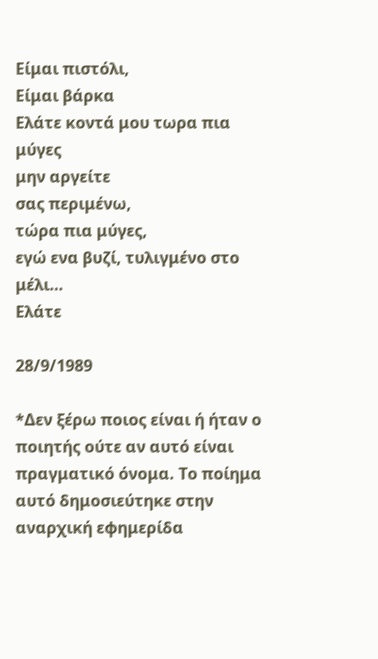Είμαι πιστόλι,
Είμαι βάρκα
Ελάτε κοντά μου τωρα πια μύγες
μην αργείτε
σας περιμένω,
τώρα πια μύγες,
εγώ ενα βυζί, τυλιγμένο στο μέλι…
Ελάτε

28/9/1989

*Δεν ξέρω ποιος είναι ή ήταν ο ποιητής ούτε αν αυτό είναι πραγματικό όνομα. Το ποίημα αυτό δημοσιεύτηκε στην αναρχική εφημερίδα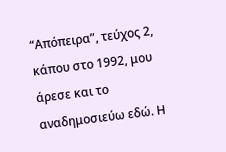“Απόπειρα”, τεύχος 2, κάπου στο 1992, μου άρεσε και το αναδημοσιεύω εδώ. Η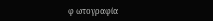φ ωτογραφία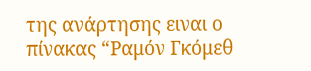της ανάρτησης ειναι ο πίνακας “Ραμόν Γκόμεθ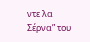ντε λα Σέρνα” του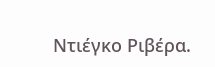Ντιέγκο Ριβέρα.